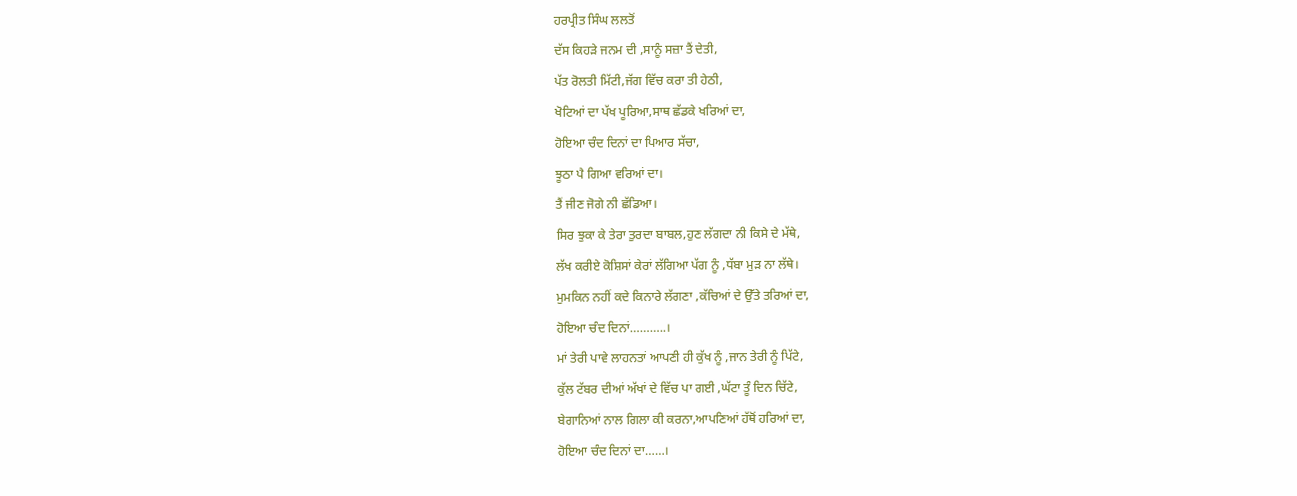ਹਰਪ੍ਰੀਤ ਸਿੰਘ ਲਲਤੋਂ
ਦੱਸ ਕਿਹੜੇ ਜਨਮ ਦੀ ,ਸਾਨੂੰ ਸਜ਼ਾ ਤੈਂ ਦੇਤੀ,
ਪੱਤ ਰੋਲਤੀ ਮਿੱਟੀ,ਜੱਗ ਵਿੱਚ ਕਰਾ ਤੀ ਹੇਠੀ,
ਖੋਟਿਆਂ ਦਾ ਪੱਖ ਪੂਰਿਆ,ਸਾਥ ਛੱਡਕੇ ਖਰਿਆਂ ਦਾ,
ਹੋਇਆ ਚੰਦ ਦਿਨਾਂ ਦਾ ਪਿਆਰ ਸੱਚਾ,
ਝੂਠਾ ਪੈ ਗਿਆ ਵਰਿਆਂ ਦਾ।
ਤੈਂ ਜੀਣ ਜੋਗੇ ਨੀ ਛੱਡਿਆ।
ਸਿਰ ਝੁਕਾ ਕੇ ਤੇਰਾ ਤੁਰਦਾ ਬਾਬਲ,ਹੁਣ ਲੱਗਦਾ ਨੀ ਕਿਸੇ ਦੇ ਮੱਥੇ,
ਲੱਖ ਕਰੀਏ ਕੋਸ਼ਿਸਾਂ ਕੇਰਾਂ ਲੱਗਿਆ ਪੱਗ ਨੂੰ ,ਧੱਬਾ ਮੁੜ ਨਾ ਲੱਥੇ।
ਮੁਮਕਿਨ ਨਹੀਂ ਕਦੇ ਕਿਨਾਰੇ ਲੱਗਣਾ ,ਕੱਚਿਆਂ ਦੇ ਉੱਤੇ ਤਰਿਆਂ ਦਾ,
ਹੋਇਆ ਚੰਦ ਦਿਨਾਂ………..।
ਮਾਂ ਤੇਰੀ ਪਾਵੇ ਲਾਹਨਤਾਂ ਆਪਣੀ ਹੀ ਕੁੱਖ ਨੂੰ ,ਜਾਨ ਤੇਰੀ ਨੂੰ ਪਿੱਟੇ,
ਕੁੱਲ ਟੱਬਰ ਦੀਆਂ ਅੱਖਾਂ ਦੇ ਵਿੱਚ ਪਾ ਗਈ ,ਘੱਟਾ ਤੂੰ ਦਿਨ ਚਿੱਟੇ,
ਬੇਗਾਨਿਆਂ ਨਾਲ ਗਿਲਾ ਕੀ ਕਰਨਾ,ਆਪਣਿਆਂ ਹੱਥੋਂ ਹਰਿਆਂ ਦਾ,
ਹੋਇਆ ਚੰਦ ਦਿਨਾਂ ਦਾ……।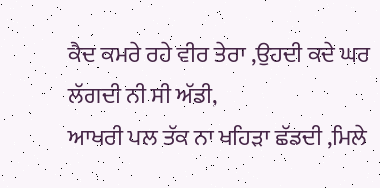ਕੈਦ ਕਮਰੇ ਰਹੇ ਵੀਰ ਤੇਰਾ ,ਉਹਦੀ ਕਦੇ ਘਰ ਲੱਗਦੀ ਨੀ ਸੀ ਅੱਡੀ,
ਆਖਰੀ ਪਲ ਤੱਕ ਨਾ ਖਹਿੜਾ ਛੱਡਦੀ ,ਮਿਲੇ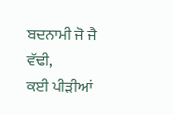ਬਦਨਾਮੀ ਜੋ ਜੈ ਵੱਢੀ,
ਕਈ ਪੀੜੀਆਂ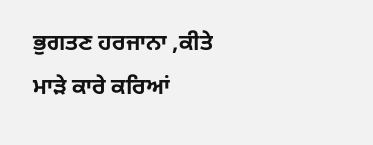ਭੁਗਤਣ ਹਰਜਾਨਾ ,ਕੀਤੇ ਮਾੜੇ ਕਾਰੇ ਕਰਿਆਂ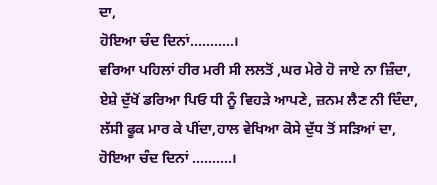ਦਾ,
ਹੋਇਆ ਚੰਦ ਦਿਨਾਂ………..।
ਵਰਿਆ ਪਹਿਲਾਂ ਹੀਰ ਮਰੀ ਸੀ ਲਲਤੋਂ ,ਘਰ ਮੇਰੇ ਹੋ ਜਾਏ ਨਾ ਜ਼ਿੰਦਾ,
ਏਸ਼ੇ ਦੁੱਖੋਂ ਡਰਿਆ ਪਿਓ ਧੀ ਨੂੰ ਵਿਹੜੇ ਆਪਣੇ, ਜ਼ਨਮ ਲੈਣ ਨੀ ਦਿੰਦਾ,
ਲੱਸੀ ਫੂਕ ਮਾਰ ਕੇ ਪੀਂਦਾ,ਹਾਲ ਵੇਖਿਆ ਕੋਸੇ ਦੁੱਧ ਤੋਂ ਸੜਿਆਂ ਦਾ,
ਹੋਇਆ ਚੰਦ ਦਿਨਾਂ ……….।